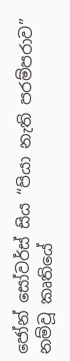ජෝන් සෝවර්ස් සිය “පියා නැති පරම්පරාව” නම්වූ කෘතියේ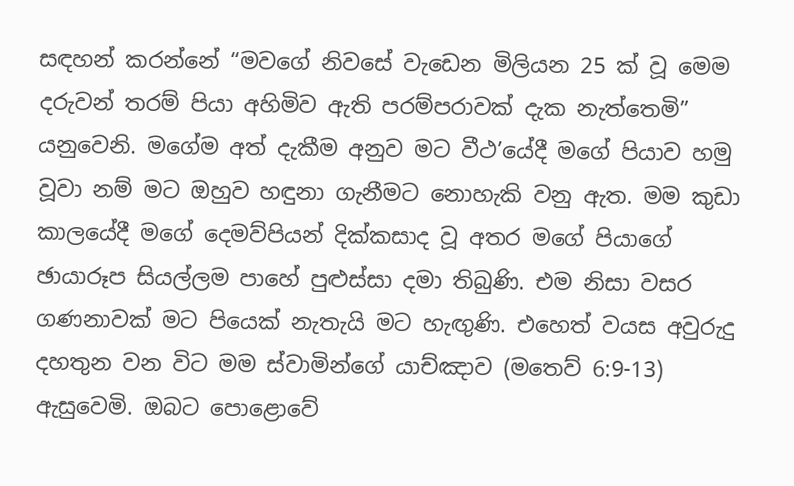සඳහන් කරන්නේ “මවගේ නිවසේ වැඩෙන මිලියන 25 ක් වූ මෙම දරුවන් තරම් පියා අහිමිව ඇති පරම්පරාවක් දැක නැත්තෙමි” යනුවෙනි. මගේම අත් දැකීම අනුව මට වීථ’යේදී මගේ පියාව හමු වූවා නම් මට ඔහුව හඳුනා ගැනීමට නොහැකි වනු ඇත. මම කුඩා කාලයේදී මගේ දෙමව්පියන් දික්කසාද වූ අතර මගේ පියාගේ ඡායාරූප සියල්ලම පාහේ පුළුස්සා දමා තිබුණි. එම නිසා වසර ගණනාවක් මට පියෙක් නැතැයි මට හැඟුණි. එහෙත් වයස අවුරුදු දහතුන වන විට මම ස්වාමින්ගේ යාච්ඤාව (මතෙව් 6:9-13) ඇසුවෙමි. ඔබට පොළොවේ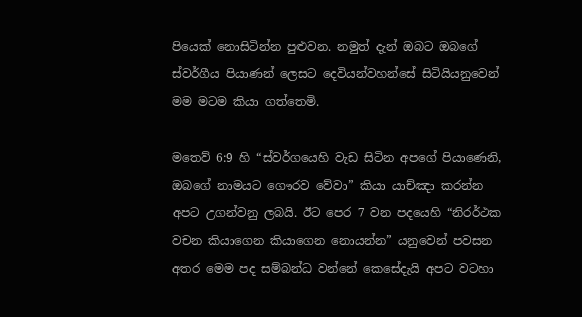පියෙක් නොසිටින්න පුළුවන. නමුත් දැන් ඔබට ඔබගේ ස්වර්ගීය පියාණන් ලෙසට දෙවියන්වහන්සේ සිටියියනුවෙන් මම මටම කියා ගත්තෙමි.

මතෙව් 6:9 හි “ස්වර්ගයෙහි වැඩ සිටින අපගේ පියාණෙනි, ඔබගේ නාමයට ගෞරව වේවා” කියා යාච්ඤා කරන්න අපට උගන්වනු ලබයි. ඊට පෙර 7 වන පදයෙහි “නිරර්ථක වචන කියාගෙන කියාගෙන නොයන්න” යනුවෙන් පවසන අතර මෙම පද සම්බන්ධ වන්නේ කෙසේදැයි අපට වටහා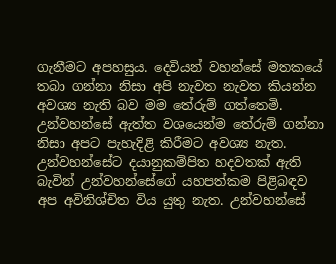ගැනීමට අපහසුය. දෙවියන් වහන්සේ මතකයේ තබා ගන්නා නිසා අපි නැවත නැවත කියන්න අවශ්‍ය නැති බව මම තේරුම් ගත්තෙමි. උන්වහන්සේ ඇත්ත වශයෙන්ම තේරුම් ගන්නා නිසා අපට පැහැදිළි කිරීමට අවශ්‍ය නැත. උන්වහන්සේට දයානුකම්පිත හදවතක් ඇති බැවින් උන්වහන්සේගේ යහපත්කම පිළිබඳව අප අවිනිශ්චිත විය යුතු නැත. උන්වහන්සේ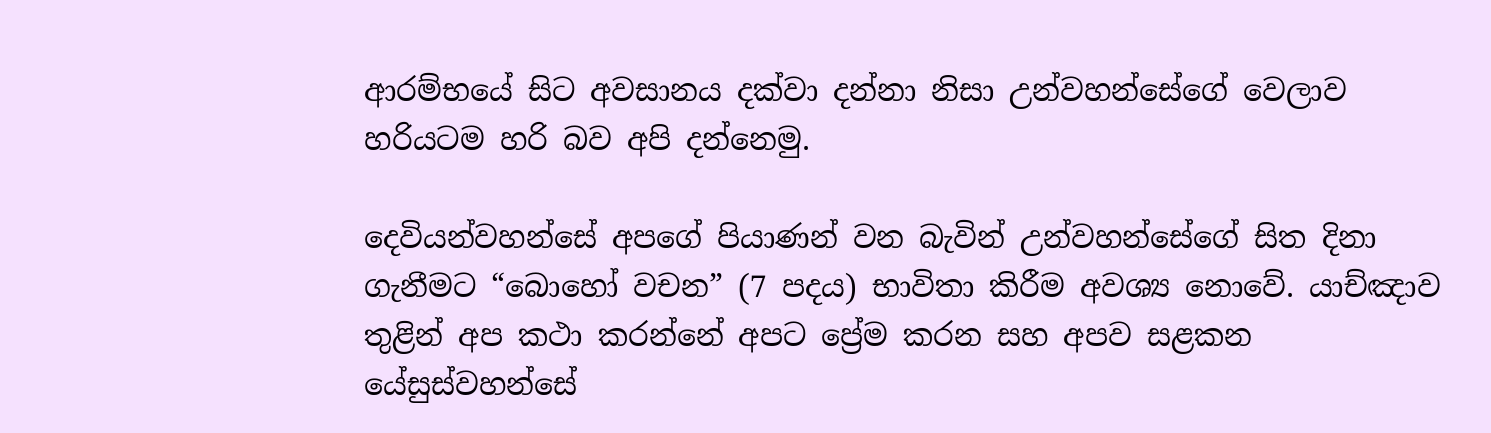ආරම්භයේ සිට අවසානය දක්වා දන්නා නිසා උන්වහන්සේගේ වෙලාව හරියටම හරි බව අපි දන්නෙමු.

දෙවියන්වහන්සේ අපගේ පියාණන් වන බැවින් උන්වහන්සේගේ සිත දිනා ගැනීමට “බොහෝ වචන” (7 පදය) භාවිතා කිරීම අවශ්‍ය නොවේ. යාච්ඤාව තුළින් අප කථා කරන්නේ අපට ප්‍රේම කරන සහ අපව සළකන යේසුස්වහන්සේ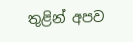තුළින් අපව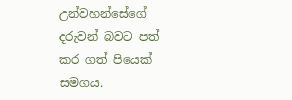උන්වහන්සේගේ දරුවන් බවට පත් කර ගත් පියෙක් සමගය.